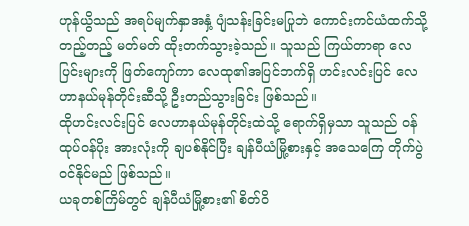ဟုန်ယွိသည် အရပ်မျက်နှာအနှံ့ ပျံသန်းခြင်းမပြုဘဲ ကောင်းကင်ယံထက်သို့ တည့်တည့် မတ်မတ် ထိုးတက်သွားခဲ့သည်။ သူသည် ကြယ်တာရာ လေပြင်းများကို ဖြတ်ကျော်ကာ လေထု၏အပြင်ဘက်ရှိ ဟင်းလင်းပြင် လေဟာနယ်မုန်တိုင်းဆီသို့ ဦးတည်သွားခြင်း ဖြစ်သည်။
ထိုဟင်းလင်းပြင် လေဟာနယ်မုန်တိုင်းထဲသို့ ရောက်ရှိမှသာ သူသည် ဝန်ထုပ်ဝန်ပိုး အားလုံးကို ချပစ်နိုင်ပြီး ချန်ပီယံမြို့စားနှင့် အသေကြေ တိုက်ပွဲဝင်နိုင်မည် ဖြစ်သည်။
ယခုတစ်ကြိမ်တွင် ချန်ပီယံမြို့စား၏ စိတ်ဝိ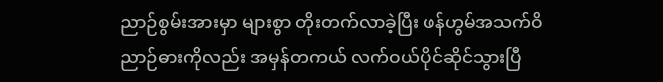ညာဉ်စွမ်းအားမှာ များစွာ တိုးတက်လာခဲ့ပြီး ဖန်ဟွမ်အသက်ဝိညာဉ်ဓားကိုလည်း အမှန်တကယ် လက်ဝယ်ပိုင်ဆိုင်သွားပြီ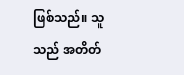ဖြစ်သည်။ သူသည် အတိတ်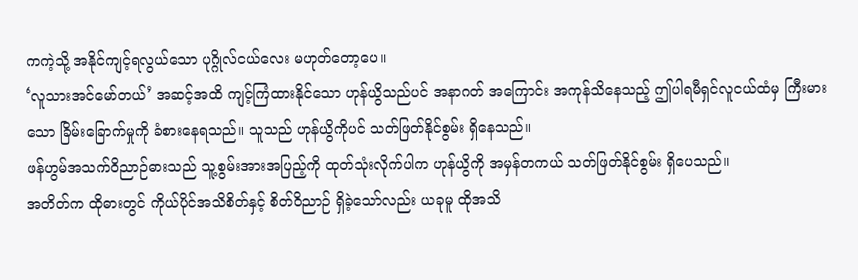ကကဲ့သို့ အနိုင်ကျင့်ရလွယ်သော ပုဂ္ဂိုလ်ငယ်လေး မဟုတ်တော့ပေ။
‘လူသားအင်မော်တယ်’ အဆင့်အထိ ကျင့်ကြံထားနိုင်သော ဟုန်ယွိသည်ပင် အနာဂတ် အကြောင်း အကုန်သိနေသည့် ဤပါရမီရှင်လူငယ်ထံမှ ကြီးမားသော ခြိမ်းခြောက်မှုကို ခံစားနေရသည်။ သူသည် ဟုန်ယွိကိုပင် သတ်ဖြတ်နိုင်စွမ်း ရှိနေသည်။
ဖန်ဟွမ်အသက်ဝိညာဉ်ဓားသည် သူ့စွမ်းအားအပြည့်ကို ထုတ်သုံးလိုက်ပါက ဟုန်ယွိကို အမှန်တကယ် သတ်ဖြတ်နိုင်စွမ်း ရှိပေသည်။
အတိတ်က ထိုဓားတွင် ကိုယ်ပိုင်အသိစိတ်နှင့် စိတ်ဝိညာဉ် ရှိခဲ့သော်လည်း ယခုမူ ထိုအသိ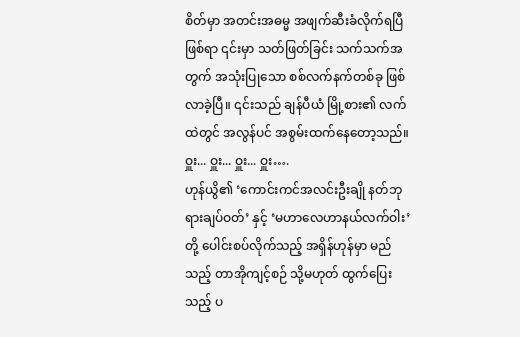စိတ်မှာ အတင်းအဓမ္မ အဖျက်ဆီးခံလိုက်ရပြီဖြစ်ရာ ၎င်းမှာ သတ်ဖြတ်ခြင်း သက်သက်အတွက် အသုံးပြုသော စစ်လက်နက်တစ်ခု ဖြစ်လာခဲ့ပြီ။ ၎င်းသည် ချန်ပီယံ မြို့စား၏ လက်ထဲတွင် အလွန်ပင် အစွမ်းထက်နေတော့သည်။
ဝှူး... ဝှူး... ဝှူး... ဝှူး….
ဟုန်ယွိ၏ ‘ကောင်းကင်အလင်းဦးချို နတ်ဘုရားချပ်ဝတ်’ နှင့် ‘မဟာလေဟာနယ်လက်ဝါး’ တို့ ပေါင်းစပ်လိုက်သည့် အရှိန်ဟုန်မှာ မည်သည့် တာအိုကျင့်စဉ် သို့မဟုတ် ထွက်ပြေး သည့် ပ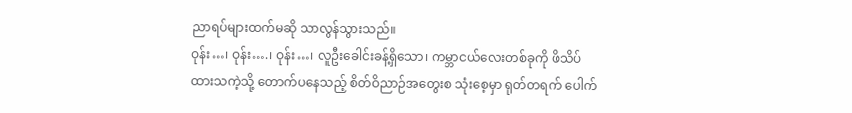ညာရပ်များထက်မဆို သာလွန်သွားသည်။
ဝုန်း…၊ ဝုန်း….၊ ဝုန်း…၊ လူဦးခေါင်းခန့်ရှိသော၊ ကမ္ဘာငယ်လေးတစ်ခုကို ဖိသိပ်ထားသကဲ့သို့ တောက်ပနေသည့် စိတ်ဝိညာဉ်အတွေးစ သုံးစေ့မှာ ရုတ်တရက် ပေါက်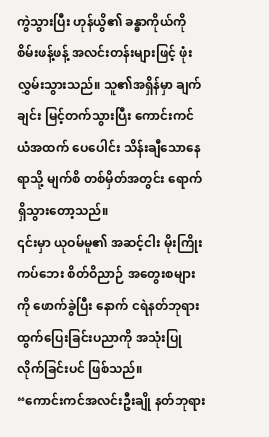ကွဲသွားပြီး ဟုန်ယွိ၏ ခန္ဓာကိုယ်ကို စိမ်းဖန့်ဖန့် အလင်းတန်းများဖြင့် ဖုံးလွှမ်းသွားသည်။ သူ၏အရှိန်မှာ ချက်ချင်း မြင့်တက်သွားပြီး ကောင်းကင်ယံအထက် ပေပေါင်း သိန်းချီသောနေရာသို့ မျက်စိ တစ်မှိတ်အတွင်း ရောက်ရှိသွားတော့သည်။
၎င်းမှာ ယုဝမ်မူ၏ အဆင့်ငါး မိုးကြိုးကပ်ဘေး စိတ်ဝိညာဉ် အတွေးစများကို ဖောက်ခွဲပြီး နောက် ငရဲနတ်ဘုရား ထွက်ပြေးခြင်းပညာကို အသုံးပြုလိုက်ခြင်းပင် ဖြစ်သည်။
“ကောင်းကင်အလင်းဦးချို နတ်ဘုရား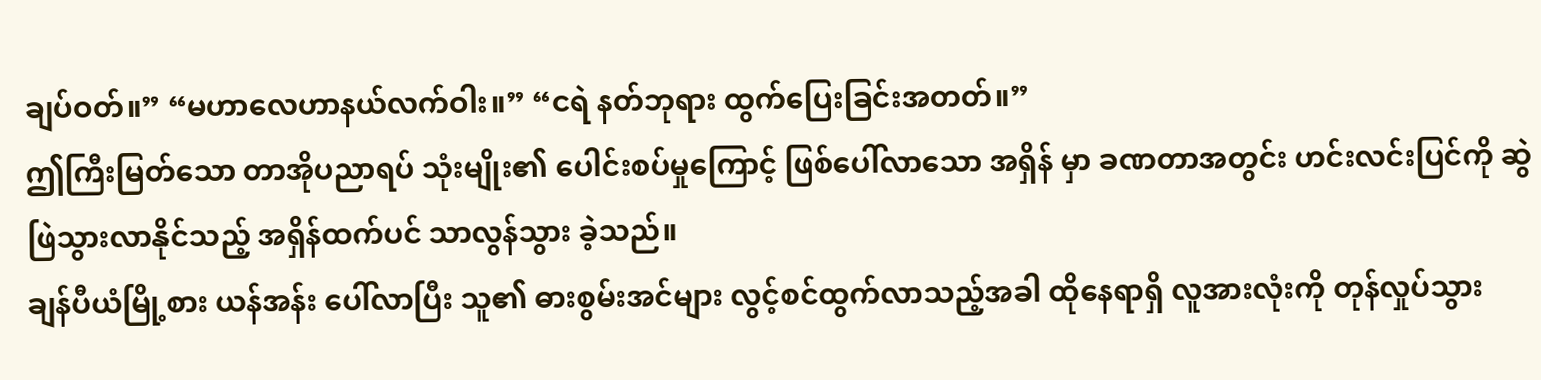ချပ်ဝတ်။” “မဟာလေဟာနယ်လက်ဝါး။” “ငရဲ နတ်ဘုရား ထွက်ပြေးခြင်းအတတ်။”
ဤကြီးမြတ်သော တာအိုပညာရပ် သုံးမျိုး၏ ပေါင်းစပ်မှုကြောင့် ဖြစ်ပေါ်လာသော အရှိန် မှာ ခဏတာအတွင်း ဟင်းလင်းပြင်ကို ဆွဲဖြဲသွားလာနိုင်သည့် အရှိန်ထက်ပင် သာလွန်သွား ခဲ့သည်။
ချန်ပီယံမြို့စား ယန်အန်း ပေါ်လာပြီး သူ၏ ဓားစွမ်းအင်များ လွင့်စင်ထွက်လာသည့်အခါ ထိုနေရာရှိ လူအားလုံးကို တုန်လှုပ်သွား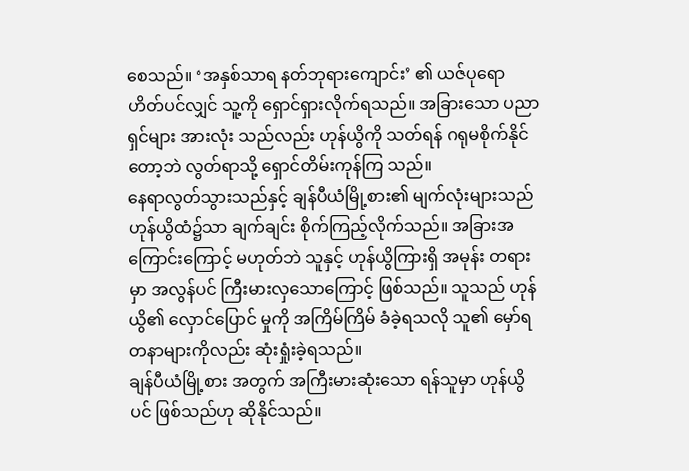စေသည်။ ‘အနှစ်သာရ နတ်ဘုရားကျောင်း’ ၏ ယဇ်ပုရောဟိတ်ပင်လျှင် သူ့ကို ရှောင်ရှားလိုက်ရသည်။ အခြားသော ပညာရှင်များ အားလုံး သည်လည်း ဟုန်ယွိကို သတ်ရန် ဂရုမစိုက်နိုင်တော့ဘဲ လွတ်ရာသို့ ရှောင်တိမ်းကုန်ကြ သည်။
နေရာလွတ်သွားသည်နှင့် ချန်ပီယံမြို့စား၏ မျက်လုံးများသည် ဟုန်ယွိထံ၌သာ ချက်ချင်း စိုက်ကြည့်လိုက်သည်။ အခြားအကြောင်းကြောင့် မဟုတ်ဘဲ သူနှင့် ဟုန်ယွိကြားရှိ အမုန်း တရားမှာ အလွန်ပင် ကြီးမားလှသောကြောင့် ဖြစ်သည်။ သူသည် ဟုန်ယွိ၏ လှောင်ပြောင် မှုကို အကြိမ်ကြိမ် ခံခဲ့ရသလို သူ၏ မှော်ရတနာများကိုလည်း ဆုံးရှုံးခဲ့ရသည်။
ချန်ပီယံမြို့စား အတွက် အကြီးမားဆုံးသော ရန်သူမှာ ဟုန်ယွိပင် ဖြစ်သည်ဟု ဆိုနိုင်သည်။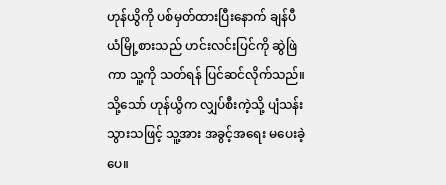ဟုန်ယွိကို ပစ်မှတ်ထားပြီးနောက် ချန်ပီယံမြို့စားသည် ဟင်းလင်းပြင်ကို ဆွဲဖြဲကာ သူ့ကို သတ်ရန် ပြင်ဆင်လိုက်သည်။ သို့သော် ဟုန်ယွိက လျှပ်စီးကဲ့သို့ ပျံသန်းသွားသဖြင့် သူ့အား အခွင့်အရေး မပေးခဲ့ပေ။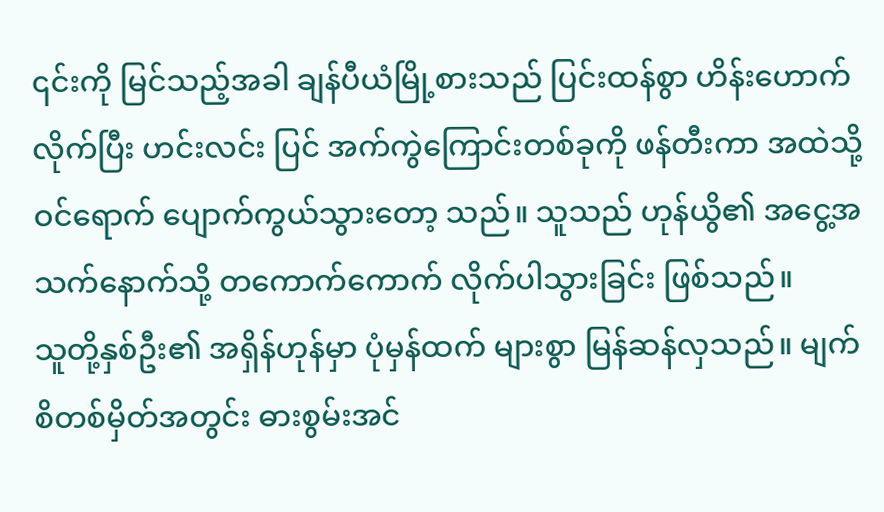၎င်းကို မြင်သည့်အခါ ချန်ပီယံမြို့စားသည် ပြင်းထန်စွာ ဟိန်းဟောက်လိုက်ပြီး ဟင်းလင်း ပြင် အက်ကွဲကြောင်းတစ်ခုကို ဖန်တီးကာ အထဲသို့ ဝင်ရောက် ပျောက်ကွယ်သွားတော့ သည်။ သူသည် ဟုန်ယွိ၏ အငွေ့အသက်နောက်သို့ တကောက်ကောက် လိုက်ပါသွားခြင်း ဖြစ်သည်။
သူတို့နှစ်ဦး၏ အရှိန်ဟုန်မှာ ပုံမှန်ထက် များစွာ မြန်ဆန်လှသည်။ မျက်စိတစ်မှိတ်အတွင်း ဓားစွမ်းအင်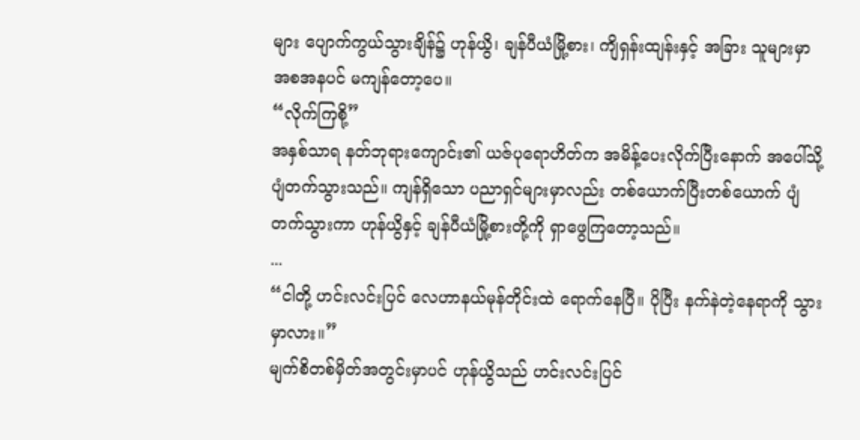များ ပျောက်ကွယ်သွားချိန်၌ ဟုန်ယွိ၊ ချန်ပီယံမြို့စား၊ ကျိရှန်းထျန်းနှင့် အခြား သူများမှာ အစအနပင် မကျန်တော့ပေ။
“လိုက်ကြစို့”
အနှစ်သာရ နတ်ဘုရားကျောင်း၏ ယဇ်ပုရောဟိတ်က အမိန့်ပေးလိုက်ပြီးနောက် အပေါ်သို့ ပျံတက်သွားသည်။ ကျန်ရှိသော ပညာရှင်များမှာလည်း တစ်ယောက်ပြီးတစ်ယောက် ပျံတက်သွားကာ ဟုန်ယွိနှင့် ချန်ပီယံမြို့စားတို့ကို ရှာဖွေကြတော့သည်။
...
“ငါတို့ ဟင်းလင်းပြင် လေဟာနယ်မုန်တိုင်းထဲ ရောက်နေပြီ။ ပိုပြီး နက်နဲတဲ့နေရာကို သွားမှာလား။”
မျက်စိတစ်မှိတ်အတွင်းမှာပင် ဟုန်ယွိသည် ဟင်းလင်းပြင်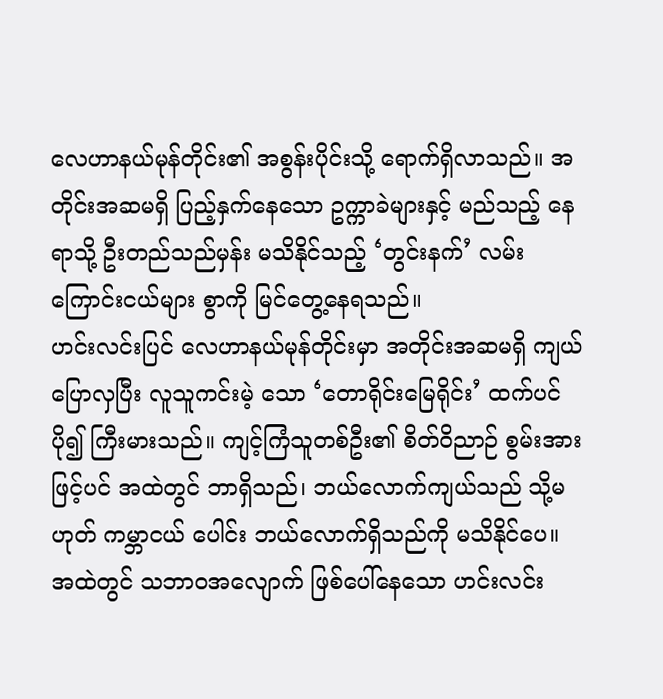လေဟာနယ်မုန်တိုင်း၏ အစွန်းပိုင်းသို့ ရောက်ရှိလာသည်။ အတိုင်းအဆမရှိ ပြည့်နှက်နေသော ဥက္ကာခဲများနှင့် မည်သည့် နေရာသို့ ဦးတည်သည်မှန်း မသိနိုင်သည့် ‘တွင်းနက်’ လမ်းကြောင်းငယ်များ စွာကို မြင်တွေ့နေရသည်။
ဟင်းလင်းပြင် လေဟာနယ်မုန်တိုင်းမှာ အတိုင်းအဆမရှိ ကျယ်ပြောလှပြီး လူသူကင်းမဲ့ သော ‘တောရိုင်းမြေရိုင်း’ ထက်ပင် ပို၍ ကြီးမားသည်။ ကျင့်ကြံသူတစ်ဦး၏ စိတ်ဝိညာဉ် စွမ်းအားဖြင့်ပင် အထဲတွင် ဘာရှိသည်၊ ဘယ်လောက်ကျယ်သည် သို့မဟုတ် ကမ္ဘာငယ် ပေါင်း ဘယ်လောက်ရှိသည်ကို မသိနိုင်ပေ။
အထဲတွင် သဘာဝအလျောက် ဖြစ်ပေါ်နေသော ဟင်းလင်း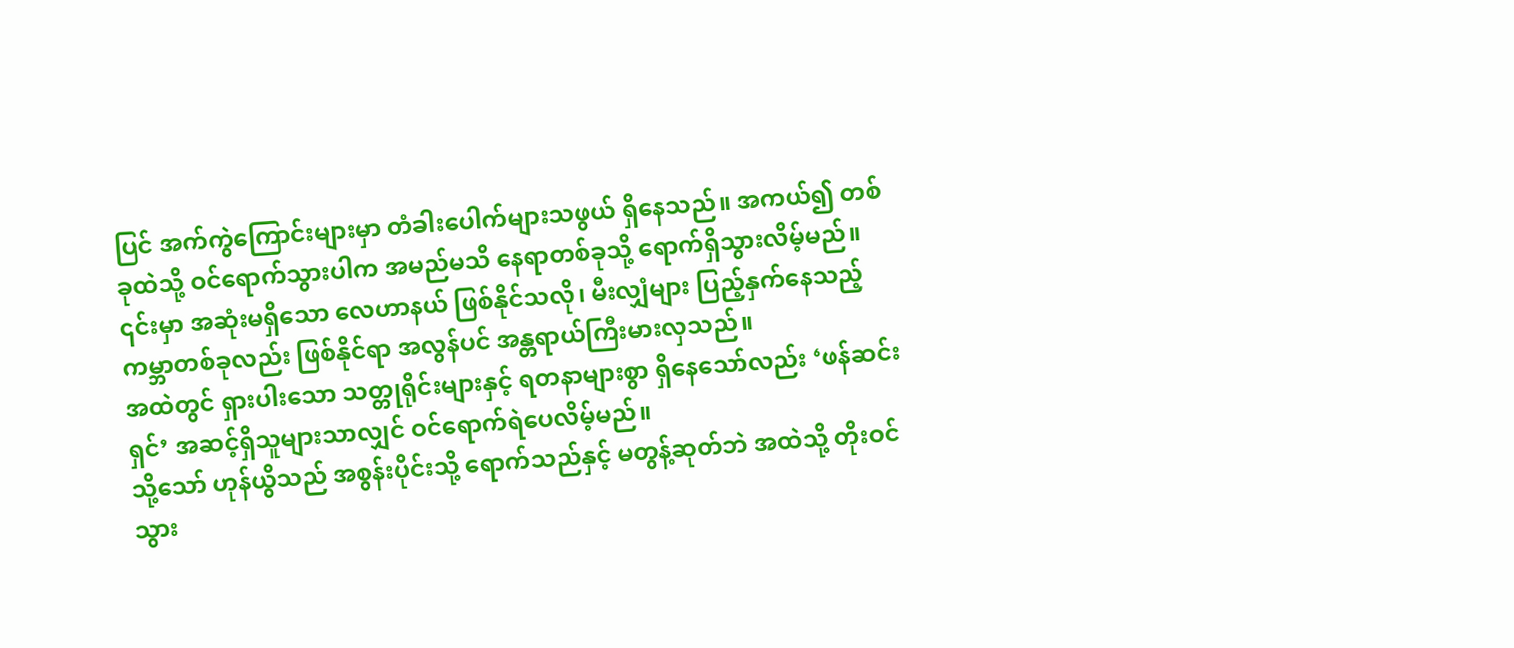ပြင် အက်ကွဲကြောင်းများမှာ တံခါးပေါက်များသဖွယ် ရှိနေသည်။ အကယ်၍ တစ်ခုထဲသို့ ဝင်ရောက်သွားပါက အမည်မသိ နေရာတစ်ခုသို့ ရောက်ရှိသွားလိမ့်မည်။ ၎င်းမှာ အဆုံးမရှိသော လေဟာနယ် ဖြစ်နိုင်သလို၊ မီးလျှံများ ပြည့်နှက်နေသည့် ကမ္ဘာတစ်ခုလည်း ဖြစ်နိုင်ရာ အလွန်ပင် အန္တရာယ်ကြီးမားလှသည်။
အထဲတွင် ရှားပါးသော သတ္တုရိုင်းများနှင့် ရတနာများစွာ ရှိနေသော်လည်း ‘ဖန်ဆင်းရှင်’ အဆင့်ရှိသူများသာလျှင် ဝင်ရောက်ရဲပေလိမ့်မည်။
သို့သော် ဟုန်ယွိသည် အစွန်းပိုင်းသို့ ရောက်သည်နှင့် မတွန့်ဆုတ်ဘဲ အထဲသို့ တိုးဝင်သွား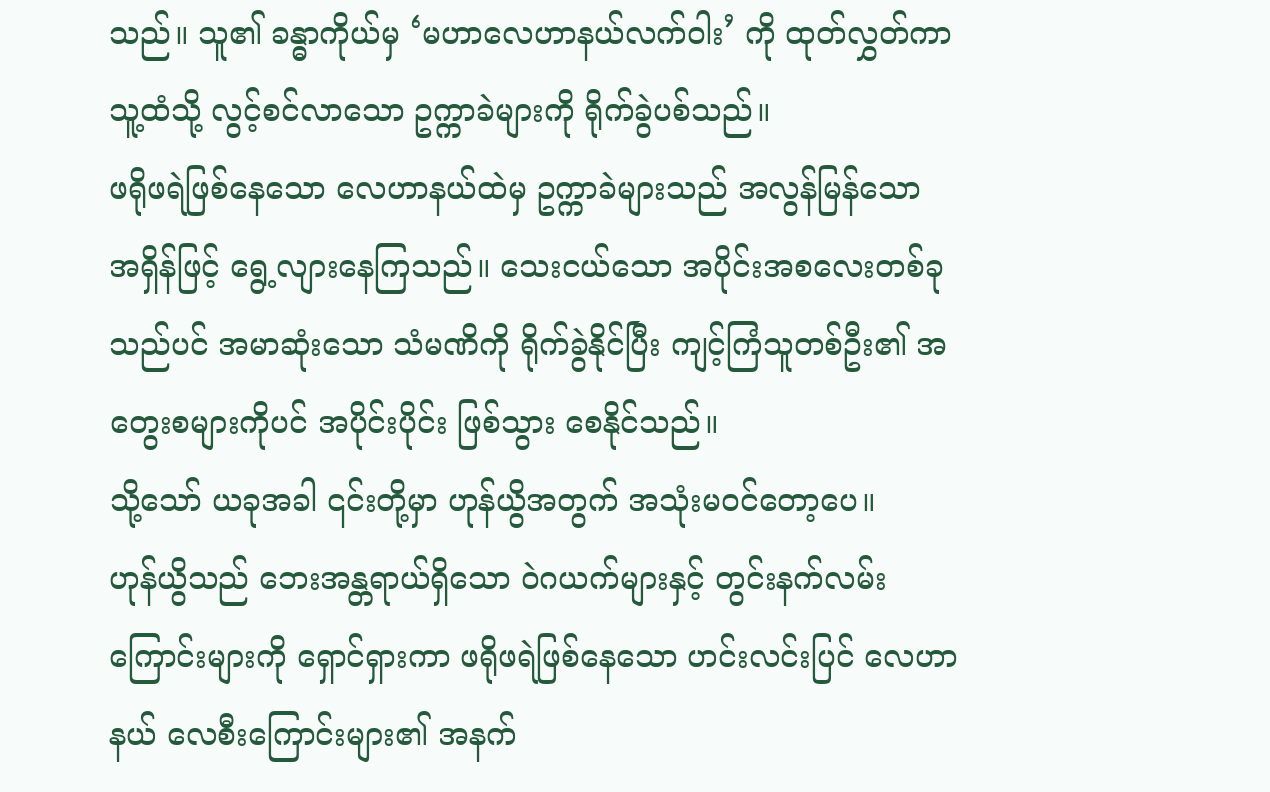သည်။ သူ၏ ခန္ဓာကိုယ်မှ ‘မဟာလေဟာနယ်လက်ဝါး’ ကို ထုတ်လွှတ်ကာ သူ့ထံသို့ လွင့်စင်လာသော ဥက္ကာခဲများကို ရိုက်ခွဲပစ်သည်။
ဖရိုဖရဲဖြစ်နေသော လေဟာနယ်ထဲမှ ဥက္ကာခဲများသည် အလွန်မြန်သော အရှိန်ဖြင့် ရွေ့လျားနေကြသည်။ သေးငယ်သော အပိုင်းအစလေးတစ်ခုသည်ပင် အမာဆုံးသော သံမဏိကို ရိုက်ခွဲနိုင်ပြီး ကျင့်ကြံသူတစ်ဦး၏ အတွေးစများကိုပင် အပိုင်းပိုင်း ဖြစ်သွား စေနိုင်သည်။
သို့သော် ယခုအခါ ၎င်းတို့မှာ ဟုန်ယွိအတွက် အသုံးမဝင်တော့ပေ။
ဟုန်ယွိသည် ဘေးအန္တရာယ်ရှိသော ဝဲဂယက်များနှင့် တွင်းနက်လမ်းကြောင်းများကို ရှောင်ရှားကာ ဖရိုဖရဲဖြစ်နေသော ဟင်းလင်းပြင် လေဟာနယ် လေစီးကြောင်းများ၏ အနက်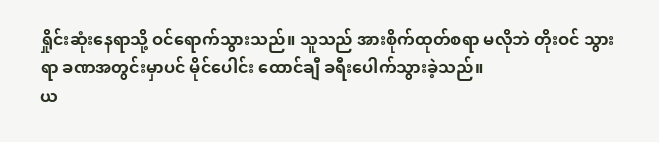ရှိုင်းဆုံးနေရာသို့ ဝင်ရောက်သွားသည်။ သူသည် အားစိုက်ထုတ်စရာ မလိုဘဲ တိုးဝင် သွားရာ ခဏအတွင်းမှာပင် မိုင်ပေါင်း ထောင်ချီ ခရီးပေါက်သွားခဲ့သည်။
ယ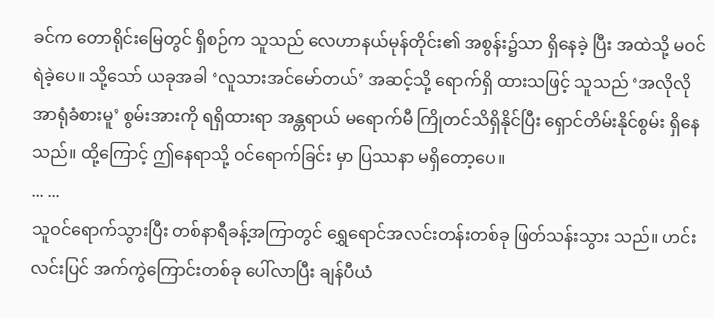ခင်က တောရိုင်းမြေတွင် ရှိစဉ်က သူသည် လေဟာနယ်မုန်တိုင်း၏ အစွန်း၌သာ ရှိနေခဲ့ ပြီး အထဲသို့ မဝင်ရဲခဲ့ပေ။ သို့သော် ယခုအခါ ‘လူသားအင်မော်တယ်’ အဆင့်သို့ ရောက်ရှိ ထားသဖြင့် သူသည် ‘အလိုလိုအာရုံခံစားမူ’ စွမ်းအားကို ရရှိထားရာ အန္တရာယ် မရောက်မီ ကြိုတင်သိရှိနိုင်ပြီး ရှောင်တိမ်းနိုင်စွမ်း ရှိနေသည်။ ထို့ကြောင့် ဤနေရာသို့ ဝင်ရောက်ခြင်း မှာ ပြဿနာ မရှိတော့ပေ။
... ...
သူဝင်ရောက်သွားပြီး တစ်နာရီခန့်အကြာတွင် ရွှေရောင်အလင်းတန်းတစ်ခု ဖြတ်သန်းသွား သည်။ ဟင်းလင်းပြင် အက်ကွဲကြောင်းတစ်ခု ပေါ်လာပြီး ချန်ပီယံ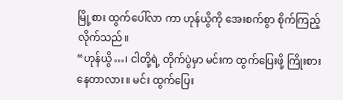မြို့စား ထွက်ပေါ်လာ ကာ ဟုန်ယွိကို အေးစက်စွာ စိုက်ကြည့်လိုက်သည်။
“ဟုန်ယွိ…၊ ငါတို့ရဲ့ တိုက်ပွဲမှာ မင်းက ထွက်ပြေးဖို့ ကြိုးစားနေတာလား။ မင်း ထွက်ပြေး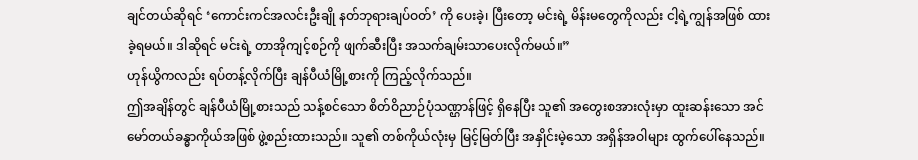ချင်တယ်ဆိုရင် ‘ကောင်းကင်အလင်းဦးချို နတ်ဘုရားချပ်ဝတ်’ ကို ပေးခဲ့၊ ပြီးတော့ မင်းရဲ့ မိန်းမတွေကိုလည်း ငါ့ရဲ့ကျွန်အဖြစ် ထားခဲ့ရမယ်။ ဒါဆိုရင် မင်းရဲ့ တာအိုကျင့်စဉ်ကို ဖျက်ဆီးပြီး အသက်ချမ်းသာပေးလိုက်မယ်။”
ဟုန်ယွိကလည်း ရပ်တန့်လိုက်ပြီး ချန်ပီယံမြို့စားကို ကြည့်လိုက်သည်။
ဤအချိန်တွင် ချန်ပီယံမြို့စားသည် သန့်စင်သော စိတ်ဝိညာဉ်ပုံသဏ္ဌာန်ဖြင့် ရှိနေပြီး သူ၏ အတွေးစအားလုံးမှာ ထူးဆန်းသော အင်မော်တယ်ခန္ဓာကိုယ်အဖြစ် ဖွဲ့စည်းထားသည်။ သူ၏ တစ်ကိုယ်လုံးမှ မြင့်မြတ်ပြီး အနှိုင်းမဲ့သော အရှိန်အဝါများ ထွက်ပေါ်နေသည်။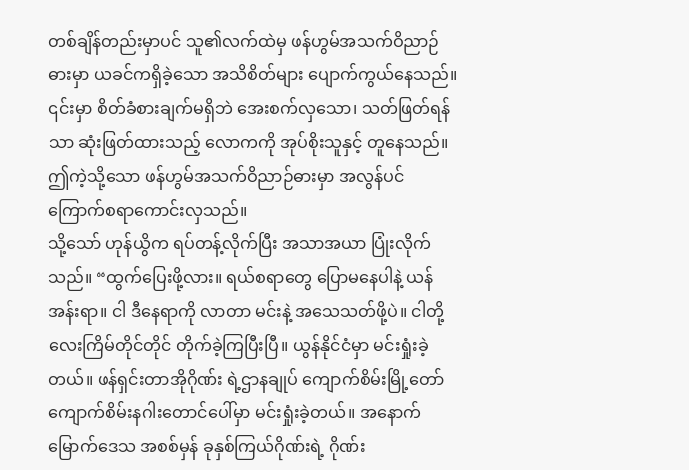တစ်ချိန်တည်းမှာပင် သူ၏လက်ထဲမှ ဖန်ဟွမ်အသက်ဝိညာဉ်ဓားမှာ ယခင်ကရှိခဲ့သော အသိစိတ်များ ပျောက်ကွယ်နေသည်။ ၎င်းမှာ စိတ်ခံစားချက်မရှိဘဲ အေးစက်လှသော၊ သတ်ဖြတ်ရန်သာ ဆုံးဖြတ်ထားသည့် လောကကို အုပ်စိုးသူနှင့် တူနေသည်။
ဤကဲ့သို့သော ဖန်ဟွမ်အသက်ဝိညာဉ်ဓားမှာ အလွန်ပင် ကြောက်စရာကောင်းလှသည်။
သို့သော် ဟုန်ယွိက ရပ်တန့်လိုက်ပြီး အသာအယာ ပြုံးလိုက်သည်။ “ထွက်ပြေးဖို့လား။ ရယ်စရာတွေ ပြောမနေပါနဲ့ ယန်အန်းရာ။ ငါ ဒီနေရာကို လာတာ မင်းနဲ့ အသေသတ်ဖို့ပဲ။ ငါတို့ လေးကြိမ်တိုင်တိုင် တိုက်ခဲ့ကြပြီးပြီ။ ယွန်နိုင်ငံမှာ မင်းရှုံးခဲ့တယ်။ ဖန်ရှင်းတာအိုဂိုဏ်း ရဲ့ဌာနချုပ် ကျောက်စိမ်းမြို့တော် ကျောက်စိမ်းနဂါးတောင်ပေါ်မှာ မင်းရှုံးခဲ့တယ်။ အနောက်မြောက်ဒေသ အစစ်မှန် ခုနှစ်ကြယ်ဂိုဏ်းရဲ့ ဂိုဏ်း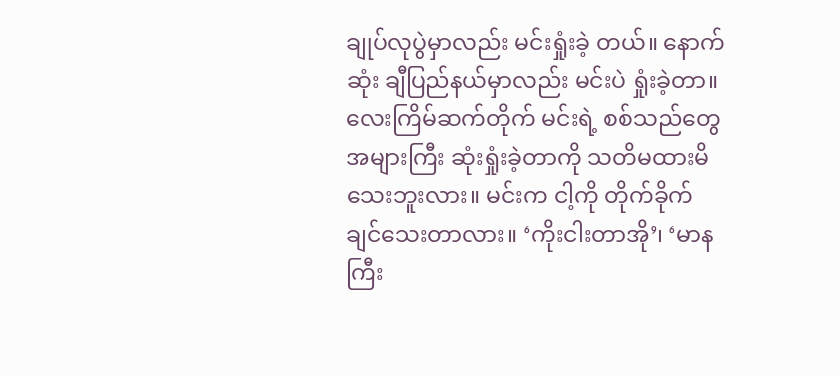ချုပ်လုပွဲမှာလည်း မင်းရှုံးခဲ့ တယ်။ နောက်ဆုံး ချီပြည်နယ်မှာလည်း မင်းပဲ ရှုံးခဲ့တာ။ လေးကြိမ်ဆက်တိုက် မင်းရဲ့ စစ်သည်တွေ အများကြီး ဆုံးရှုံးခဲ့တာကို သတိမထားမိသေးဘူးလား။ မင်းက ငါ့ကို တိုက်ခိုက်ချင်သေးတာလား။ ‘ကိုးငါးတာအို’၊ ‘မာနကြီး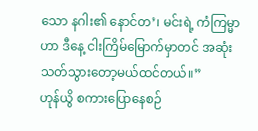သော နဂါး၏ နောင်တ’၊ မင်းရဲ့ ကံကြမ္မာဟာ ဒီနေ့ ငါးကြိမ်မြောက်မှာတင် အဆုံးသတ်သွားတော့မယ်ထင်တယ်။”
ဟုန်ယွိ စကားပြောနေစဉ်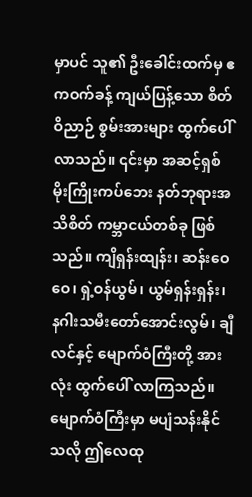မှာပင် သူ၏ ဦးခေါင်းထက်မှ ဧကဝက်ခန့် ကျယ်ပြန့်သော စိတ်ဝိညာဉ် စွမ်းအားများ ထွက်ပေါ်လာသည်။ ၎င်းမှာ အဆင့်ရှစ် မိုးကြိုးကပ်ဘေး နတ်ဘုရားအသိစိတ် ကမ္ဘာငယ်တစ်ခု ဖြစ်သည်။ ကျိရှန်းထျန်း၊ ဆန်းဝေဝေ၊ ရှဲ့ဝန်ယွမ်၊ ယွမ်ရှန်းရှန်း၊ နဂါးသမီးတော်အောင်းလွမ်၊ ချီလင်နှင့် မျောက်ဝံကြီးတို့ အားလုံး ထွက်ပေါ် လာကြသည်။
မျောက်ဝံကြီးမှာ မပျံသန်းနိုင်သလို ဤလေထု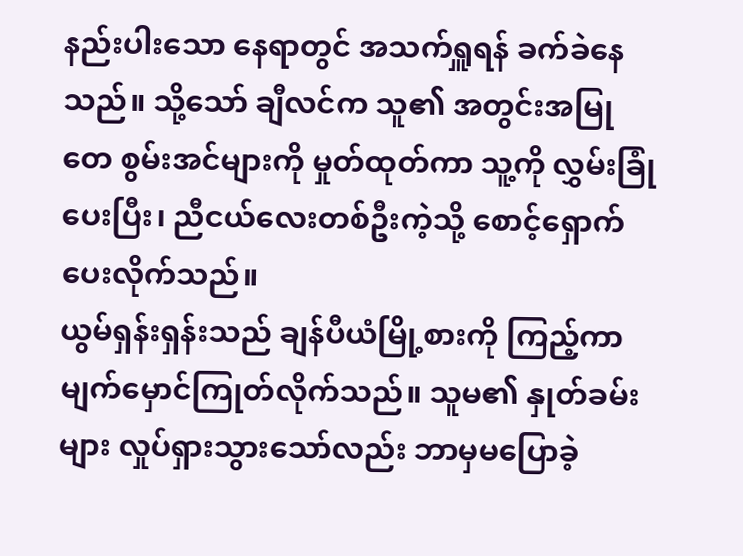နည်းပါးသော နေရာတွင် အသက်ရှူရန် ခက်ခဲနေသည်။ သို့သော် ချီလင်က သူ၏ အတွင်းအမြုတေ စွမ်းအင်များကို မှုတ်ထုတ်ကာ သူ့ကို လွှမ်းခြုံပေးပြီး၊ ညီငယ်လေးတစ်ဦးကဲ့သို့ စောင့်ရှောက်ပေးလိုက်သည်။
ယွမ်ရှန်းရှန်းသည် ချန်ပီယံမြို့စားကို ကြည့်ကာ မျက်မှောင်ကြုတ်လိုက်သည်။ သူမ၏ နှုတ်ခမ်းများ လှုပ်ရှားသွားသော်လည်း ဘာမှမပြောခဲ့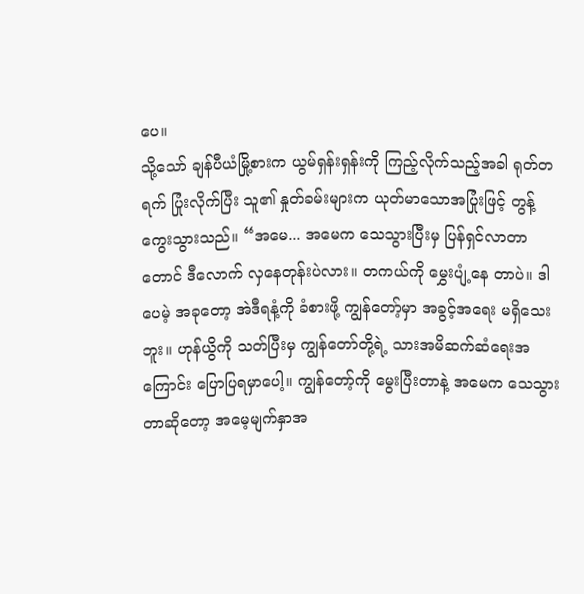ပေ။
သို့သော် ချန်ပီယံမြို့စားက ယွမ်ရှန်းရှန်းကို ကြည့်လိုက်သည့်အခါ ရုတ်တရက် ပြုံးလိုက်ပြီး သူ၏ နှုတ်ခမ်းများက ယုတ်မာသောအပြုံးဖြင့် တွန့်ကွေးသွားသည်။ “အမေ... အမေက သေသွားပြီးမှ ပြန်ရှင်လာတာတောင် ဒီလောက် လှနေတုန်းပဲလား။ တကယ်ကို မွှေးပျံ့နေ တာပဲ။ ဒါပေမဲ့ အခုတော့ အဲဒီရနံ့ကို ခံစားဖို့ ကျွန်တော့်မှာ အခွင့်အရေး မရှိသေးဘူး။ ဟုန်ယွိကို သတ်ပြီးမှ ကျွန်တော်တို့ရဲ့ သားအမိဆက်ဆံရေးအကြောင်း ပြောပြရမှာပေါ့။ ကျွန်တော့်ကို မွေးပြီးတာနဲ့ အမေက သေသွားတာဆိုတော့ အမေ့မျက်နှာအ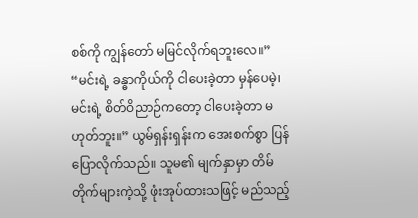စစ်ကို ကျွန်တော် မမြင်လိုက်ရဘူးလေ။”
“မင်းရဲ့ ခန္ဓာကိုယ်ကို ငါပေးခဲ့တာ မှန်ပေမဲ့၊ မင်းရဲ့ စိတ်ဝိညာဉ်ကတော့ ငါပေးခဲ့တာ မဟုတ်ဘူး။” ယွမ်ရှန်းရှန်းက အေးစက်စွာ ပြန်ပြောလိုက်သည်။ သူမ၏ မျက်နှာမှာ တိမ်တိုက်များကဲ့သို့ ဖုံးအုပ်ထားသဖြင့် မည်သည့်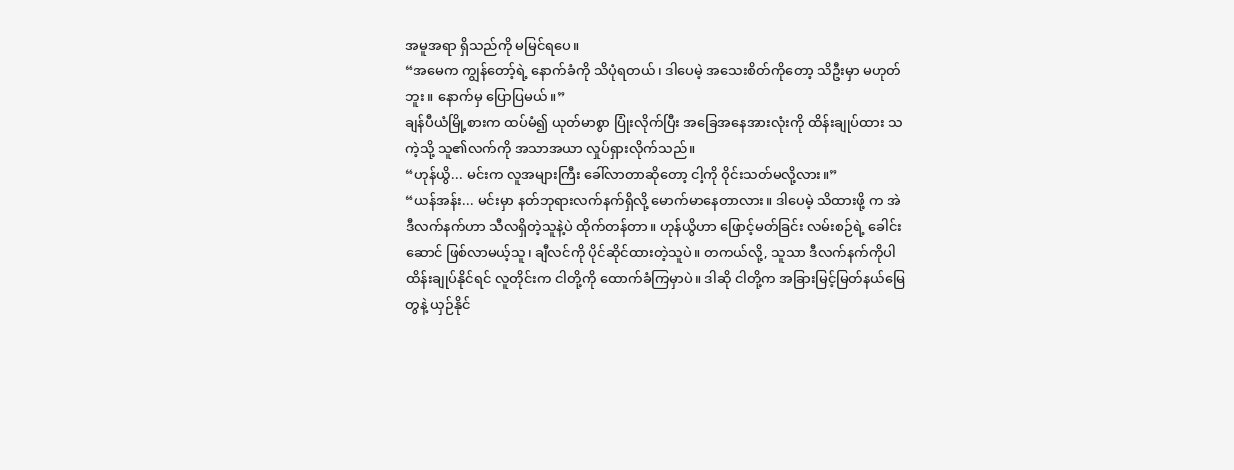အမူအရာ ရှိသည်ကို မမြင်ရပေ။
“အမေက ကျွန်တော့်ရဲ့ နောက်ခံကို သိပုံရတယ်၊ ဒါပေမဲ့ အသေးစိတ်ကိုတော့ သိဦးမှာ မဟုတ်ဘူး။ နောက်မှ ပြောပြမယ်။”
ချန်ပီယံမြို့စားက ထပ်မံ၍ ယုတ်မာစွာ ပြုံးလိုက်ပြီး အခြေအနေအားလုံးကို ထိန်းချုပ်ထား သကဲ့သို့ သူ၏လက်ကို အသာအယာ လှုပ်ရှားလိုက်သည်။
“ဟုန်ယွိ... မင်းက လူအများကြီး ခေါ်လာတာဆိုတော့ ငါ့ကို ဝိုင်းသတ်မလို့လား။”
“ယန်အန်း... မင်းမှာ နတ်ဘုရားလက်နက်ရှိလို့ မောက်မာနေတာလား။ ဒါပေမဲ့ သိထားဖို့ က အဲဒီလက်နက်ဟာ သီလရှိတဲ့သူနဲ့ပဲ ထိုက်တန်တာ။ ဟုန်ယွိဟာ ဖြောင့်မတ်ခြင်း လမ်းစဉ်ရဲ့ ခေါင်းဆောင် ဖြစ်လာမယ့်သူ၊ ချီလင်ကို ပိုင်ဆိုင်ထားတဲ့သူပဲ။ တကယ်လို့, သူသာ ဒီလက်နက်ကိုပါ ထိန်းချုပ်နိုင်ရင် လူတိုင်းက ငါတို့ကို ထောက်ခံကြမှာပဲ။ ဒါဆို ငါတို့က အခြားမြင့်မြတ်နယ်မြေတွနဲ့ ယှဉ်နိုင်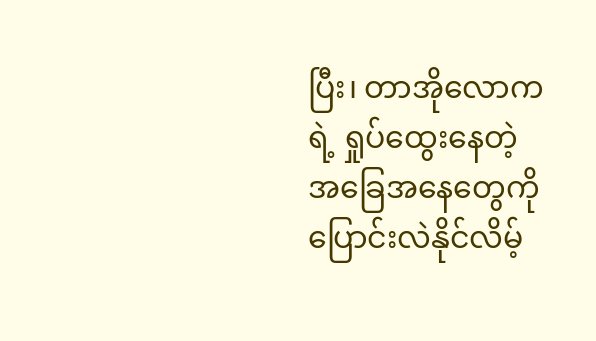ပြီး၊ တာအိုလောကရဲ့ ရှုပ်ထွေးနေတဲ့ အခြေအနေတွေကို ပြောင်းလဲနိုင်လိမ့်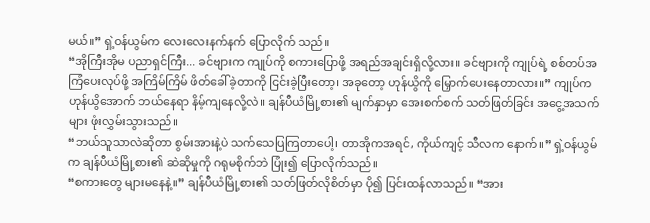မယ်။” ရှဲ့ဝန်ယွမ်က လေးလေးနက်နက် ပြောလိုက် သည်။
“အိုကြီးအိုမ ပညာရှင်ကြီး... ခင်ဗျားက ကျုပ်ကို စကားပြောဖို့ အရည်အချင်းရှိလို့လား။ ခင်ဗျားကို ကျုပ်ရဲ့ စစ်တပ်အကြံပေးလုပ်ဖို့ အကြိမ်ကြိမ် ဖိတ်ခေါ်ခဲ့တာကို ငြင်းခဲ့ပြီးတော့၊ အခုတော့ ဟုန်ယွိကို မြှောက်ပေးနေတာလား။” ကျုပ်က ဟုန်ယွိအောက် ဘယ်နေရာ နိမ့်ကျနေလို့လဲ။ ချန်ပီယံမြို့စား၏ မျက်နှာမှာ အေးစက်စက် သတ်ဖြတ်ခြင်း အငွေ့အသက်များ ဖုံးလွှမ်းသွားသည်။
“ဘယ်သူသာလဲဆိုတာ စွမ်းအားနဲ့ပဲ သက်သေပြကြတာပေါ့၊ တာအိုကအရင်, ကိုယ်ကျင့် သီလက နောက်။” ရှဲ့ဝန်ယွမ်က ချန်ပီယံမြို့စား၏ ဆဲဆိုမှုကို ဂရုမစိုက်ဘဲ ပြုံး၍ ပြောလိုက်သည်။
“စကားတွေ များမနေနဲ့။” ချန်ပီယံမြို့စား၏ သတ်ဖြတ်လိုစိတ်မှာ ပို၍ ပြင်းထန်လာသည်။ “အား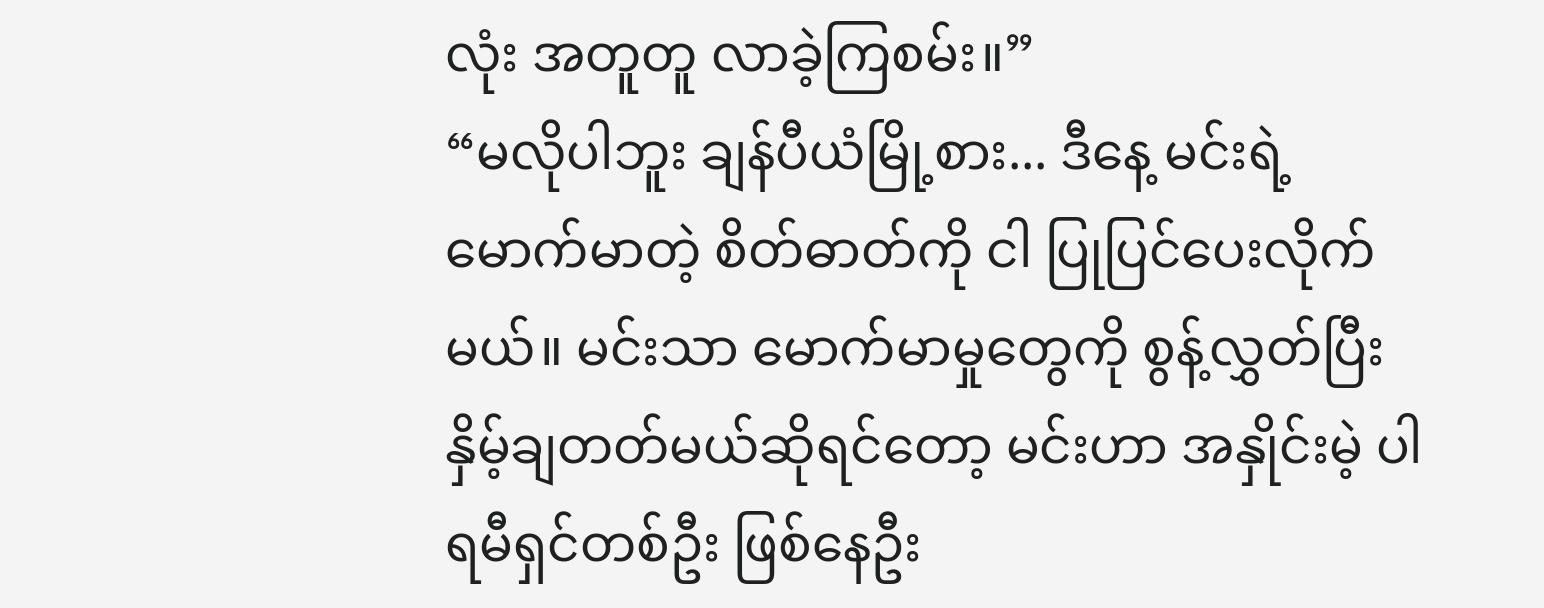လုံး အတူတူ လာခဲ့ကြစမ်း။”
“မလိုပါဘူး ချန်ပီယံမြို့စား... ဒီနေ့ မင်းရဲ့ မောက်မာတဲ့ စိတ်ဓာတ်ကို ငါ ပြုပြင်ပေးလိုက် မယ်။ မင်းသာ မောက်မာမှုတွေကို စွန့်လွှတ်ပြီး နှိမ့်ချတတ်မယ်ဆိုရင်တော့ မင်းဟာ အနှိုင်းမဲ့ ပါရမီရှင်တစ်ဦး ဖြစ်နေဦး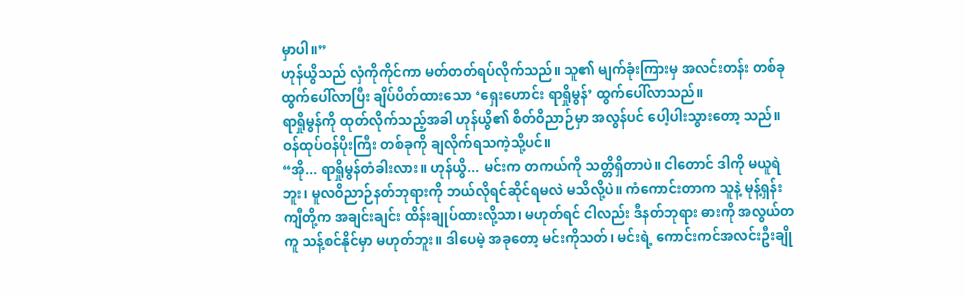မှာပါ။”
ဟုန်ယွိသည် လှံကိုကိုင်ကာ မတ်တတ်ရပ်လိုက်သည်။ သူ၏ မျက်ခုံးကြားမှ အလင်းတန်း တစ်ခု ထွက်ပေါ်လာပြီး ချိပ်ပိတ်ထားသော ‘ရှေးဟောင်း ရာရှိုမွန်’ ထွက်ပေါ်လာသည်။
ရာရှိုမွန်ကို ထုတ်လိုက်သည့်အခါ ဟုန်ယွိ၏ စိတ်ဝိညာဉ်မှာ အလွန်ပင် ပေါ့ပါးသွားတော့ သည်။ ဝန်ထုပ်ဝန်ပိုးကြီး တစ်ခုကို ချလိုက်ရသကဲ့သို့ပင်။
“အို... ရာရှိုမွန်တံခါးလား။ ဟုန်ယွိ... မင်းက တကယ်ကို သတ္တိရှိတာပဲ။ ငါတောင် ဒါကို မယူရဲဘူး၊ မူလဝိညာဉ်နတ်ဘုရားကို ဘယ်လိုရင်ဆိုင်ရမလဲ မသိလို့ပဲ။ ကံကောင်းတာက သူနဲ့ မုန့်ရှန်းကျီတို့က အချင်းချင်း ထိန်းချုပ်ထားလို့သာ၊ မဟုတ်ရင် ငါလည်း ဒီနတ်ဘုရား ဓားကို အလွယ်တကူ သန့်စင်နိုင်မှာ မဟုတ်ဘူး။ ဒါပေမဲ့ အခုတော့ မင်းကိုသတ်၊ မင်းရဲ့ ကောင်းကင်အလင်းဦးချို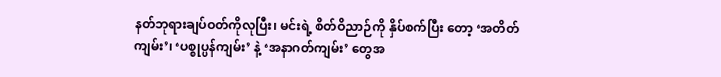နတ်ဘုရားချပ်ဝတ်ကိုလုပြီး၊ မင်းရဲ့ စိတ်ဝိညာဉ်ကို နှိပ်စက်ပြီး တော့ ‘အတိတ်ကျမ်း’၊ ‘ပစ္စုပ္ပန်ကျမ်း’ နဲ့ ‘အနာဂတ်ကျမ်း’ တွေအ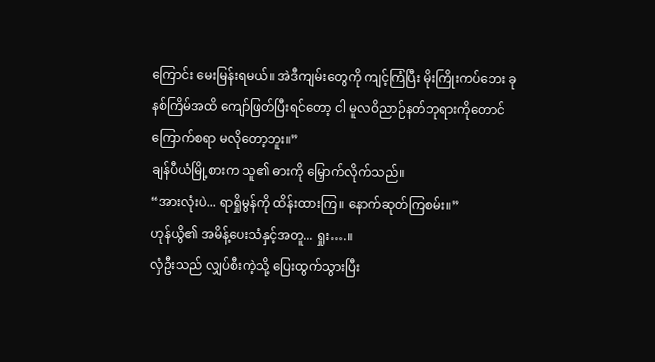ကြောင်း မေးမြန်းရမယ်။ အဲဒီကျမ်းတွေကို ကျင့်ကြံပြီး မိုးကြိုးကပ်ဘေး ခုနစ်ကြိမ်အထိ ကျော်ဖြတ်ပြီးရင်တော့ ငါ မူလဝိညာဉ်နတ်ဘုရားကိုတောင် ကြောက်စရာ မလိုတော့ဘူး။”
ချန်ပီယံမြို့စားက သူ၏ ဓားကို မြှောက်လိုက်သည်။
“အားလုံးပဲ... ရာရှိုမွန်ကို ထိန်းထားကြ။ နောက်ဆုတ်ကြစမ်း။”
ဟုန်ယွိ၏ အမိန့်ပေးသံနှင့်အတူ... ရှုး….။
လှံဦးသည် လျှပ်စီးကဲ့သို့ ပြေးထွက်သွားပြီး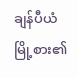ချန်ပီယံမြို့စား၏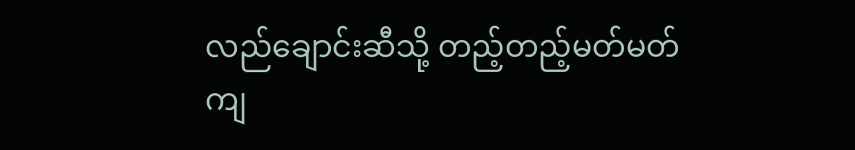လည်ချောင်းဆီသို့ တည့်တည့်မတ်မတ် ကျ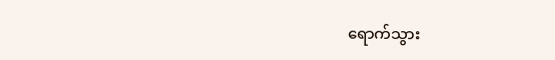ရောက်သွား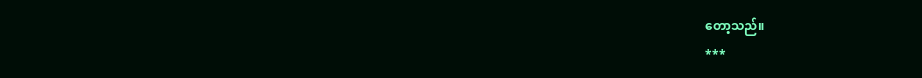တော့သည်။
***